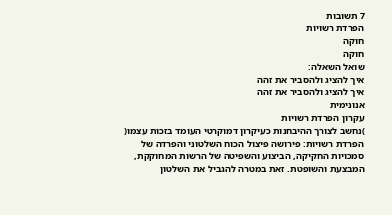7 תשובות
הפרדת רשויות
חוקה
חוקה
שואל השאלה:
איך להציג ולהסביר את זהה
איך להציג ולהסביר את זהה
אנונימית
עקרון הפרדת רשויות
)נחשב לצורך ההיבחנות כעיקרון דמוקרטי העומד בזכות עצמו(
הפרדת רשויות: פירושה פיצול הכוח השלטוני והפרדה של סמכויות החקיקה, הביצוע והשפיטה של הרשות המחוקקת, המבצעת והשופטת. זאת במטרה להגביל את השלטון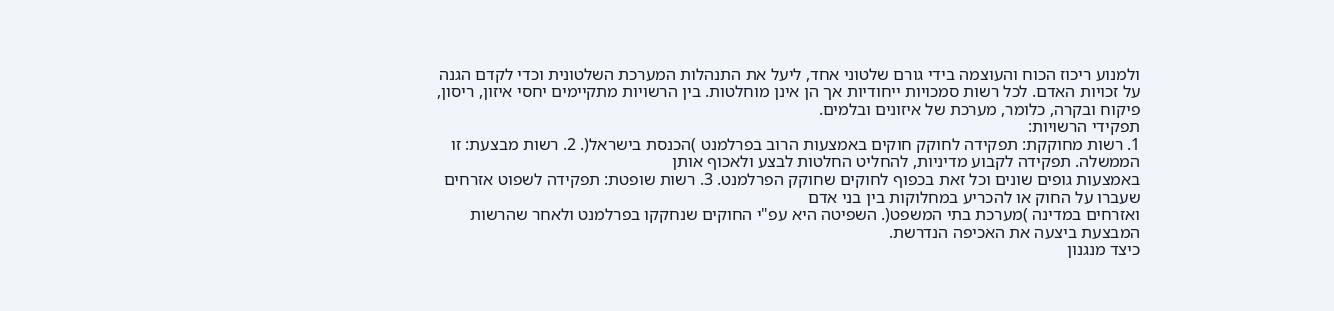ולמנוע ריכוז הכוח והעוצמה בידי גורם שלטוני אחד, ליעל את התנהלות המערכת השלטונית וכדי לקדם הגנה על זכויות האדם. לכל רשות סמכויות ייחודיות אך הן אינן מוחלטות. בין הרשויות מתקיימים יחסי איזון, ריסון, פיקוח ובקרה, כלומר, מערכת של איזונים ובלמים.
תפקידי הרשויות:
1. רשות מחוקקת: תפקידה לחוקק חוקים באמצעות הרוב בפרלמנט )הכנסת בישראל(. 2. רשות מבצעת: זו הממשלה. תפקידה לקבוע מדיניות, להחליט החלטות לבצע ולאכוף אותן
באמצעות גופים שונים וכל זאת בכפוף לחוקים שחוקק הפרלמנט. 3. רשות שופטת: תפקידה לשפוט אזרחים שעברו על החוק או להכריע במחלוקות בין בני אדם
ואזרחים במדינה )מערכת בתי המשפט(. השפיטה היא עפ"י החוקים שנחקקו בפרלמנט ולאחר שהרשות המבצעת ביצעה את האכיפה הנדרשת.
כיצד מנגנון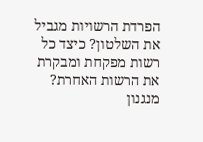הפרדת הרשויות מגביל את השלטון? כיצד כל רשות מפקחת ומבקרת את הרשות האחרת?
מנגנון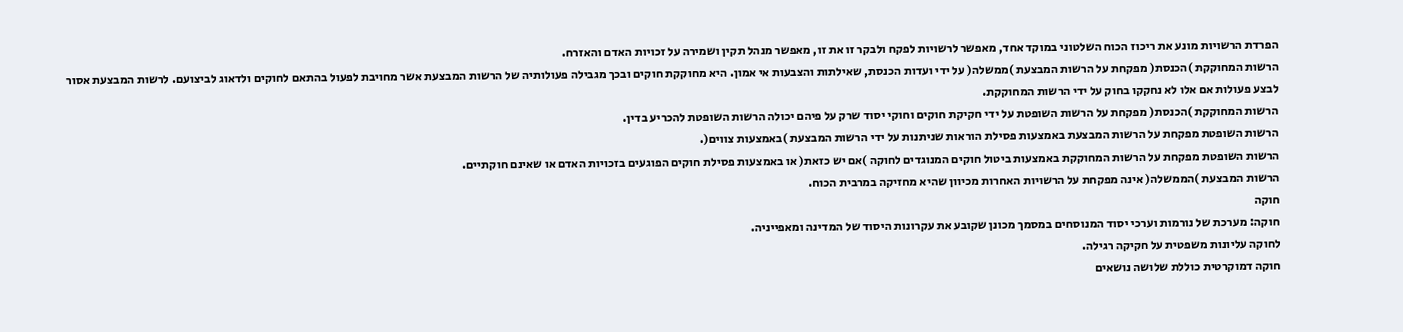הפרדת הרשויות מונע את ריכוז הכוח השלטוני במוקד אחד, מאפשר לרשויות לפקח ולבקר זו את זו, מאפשר מנהל תקין ושמירה על זכויות האדם והאזרח.
הרשות המחוקקת )הכנסת( מפקחת על הרשות המבצעת )ממשלה( על ידי ועדות הכנסת, שאילתות והצבעות אי אמון. היא מחוקקת חוקים ובכך מגבילה פעולותיה של הרשות המבצעת אשר מחויבת לפעול בהתאם לחוקים ולדאוג לביצועם. לרשות המבצעת אסור לבצע פעולות אם אלו לא נחקקו בחוק על ידי הרשות המחוקקת.
הרשות המחוקקת )הכנסת( מפקחת על הרשות השופטת על ידי חקיקת חוקים וחוקי יסוד שרק על פיהם יכולה הרשות השופטת להכריע בדין.
הרשות השופטת מפקחת על הרשות המבצעת באמצעות פסילת הוראות שניתנות על ידי הרשות המבצעת )באמצעות צווים(.
הרשות השופטת מפקחת על הרשות המחוקקת באמצעות ביטול חוקים המנוגדים לחוקה )אם יש כזאת( או באמצעות פסילת חוקים הפוגעים בזכויות האדם או שאינם חוקתיים.
הרשות המבצעת )הממשלה( אינה מפקחת על הרשויות האחרות מכיוון שהיא מחזיקה במרבית הכוח.
חוקה
חוקה: מערכת של נורמות וערכי יסוד המנוסחים במסמך מכונן שקובע את עקרונות היסוד של המדינה ומאפייניה.
לחוקה עליונות משפטית על חקיקה רגילה.
חוקה דמוקרטית כוללת שלושה נושאים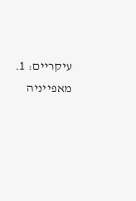עיקריים: 1. מאפייניה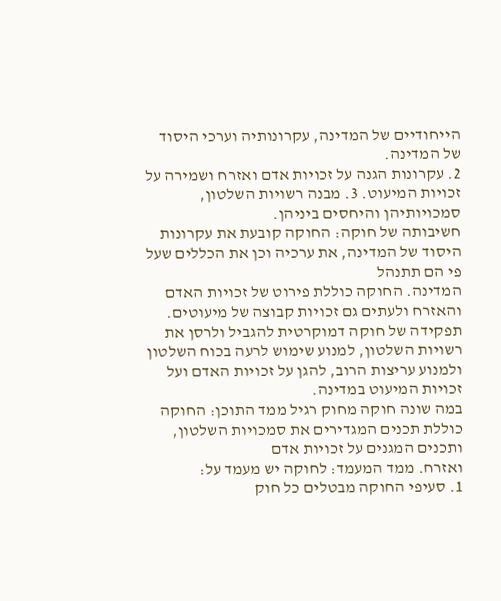הייחודיים של המדינה, עקרונותיה וערכי היסוד של המדינה.
2. עקרונות הגנה על זכויות אדם ואזרח ושמירה על זכויות המיעוט. 3. מבנה רשויות השלטון, סמכויותיהן והיחסים ביניהן.
חשיבותה של חוקה: החוקה קובעת את עקרונות היסוד של המדינה, את ערכיה וכן את הכללים שעל פי הם תתנהל
המדינה. החוקה כוללת פירוט של זכויות האדם והאזרח ולעתים גם זכויות קבוצה של מיעוטים.
תפקידה של חוקה דמוקרטית להגביל ולרסן את רשויות השלטון, למנוע שימוש לרעה בכוח השלטון ולמנוע עריצות הרוב, להגן על זכויות האדם ועל זכויות המיעוט במדינה.
במה שונה חוקה מחוק רגיל ממד התוכן: החוקה כוללת תכנים המגדירים את סמכויות השלטון, ותכנים המגנים על זכויות אדם
ואזרח. ממד המעמד: לחוקה יש מעמד על:
1. סעיפי החוקה מבטלים כל חוק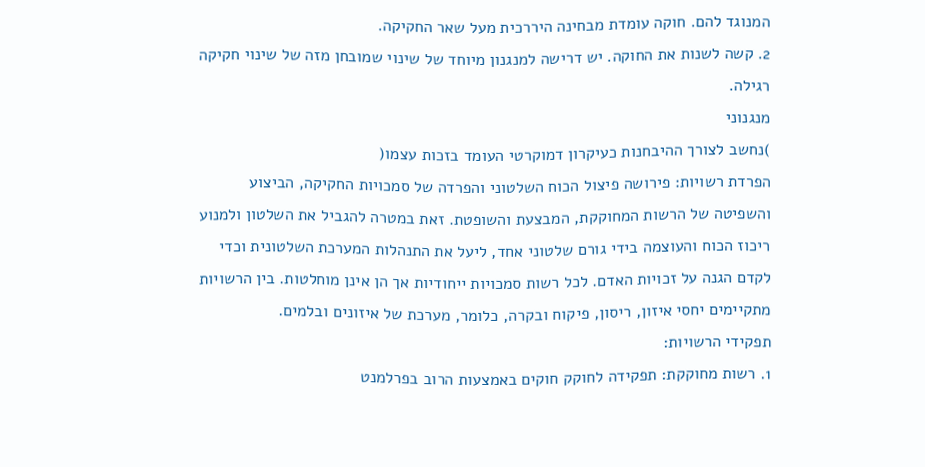המנוגד להם. חוקה עומדת מבחינה היררכית מעל שאר החקיקה.
2. קשה לשנות את החוקה. יש דרישה למנגנון מיוחד של שינוי שמובחן מזה של שינוי חקיקה רגילה.
מנגנוני
)נחשב לצורך ההיבחנות כעיקרון דמוקרטי העומד בזכות עצמו(
הפרדת רשויות: פירושה פיצול הכוח השלטוני והפרדה של סמכויות החקיקה, הביצוע והשפיטה של הרשות המחוקקת, המבצעת והשופטת. זאת במטרה להגביל את השלטון ולמנוע ריכוז הכוח והעוצמה בידי גורם שלטוני אחד, ליעל את התנהלות המערכת השלטונית וכדי לקדם הגנה על זכויות האדם. לכל רשות סמכויות ייחודיות אך הן אינן מוחלטות. בין הרשויות מתקיימים יחסי איזון, ריסון, פיקוח ובקרה, כלומר, מערכת של איזונים ובלמים.
תפקידי הרשויות:
1. רשות מחוקקת: תפקידה לחוקק חוקים באמצעות הרוב בפרלמנט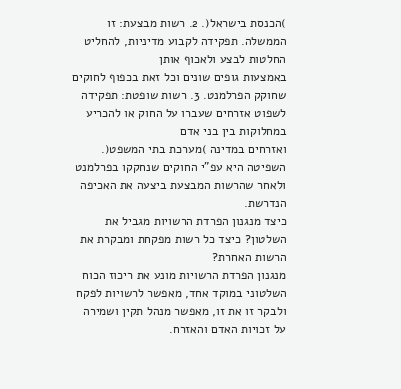)הכנסת בישראל(. 2. רשות מבצעת: זו הממשלה. תפקידה לקבוע מדיניות, להחליט החלטות לבצע ולאכוף אותן
באמצעות גופים שונים וכל זאת בכפוף לחוקים שחוקק הפרלמנט. 3. רשות שופטת: תפקידה לשפוט אזרחים שעברו על החוק או להכריע במחלוקות בין בני אדם
ואזרחים במדינה )מערכת בתי המשפט(. השפיטה היא עפ"י החוקים שנחקקו בפרלמנט ולאחר שהרשות המבצעת ביצעה את האכיפה הנדרשת.
כיצד מנגנון הפרדת הרשויות מגביל את השלטון? כיצד כל רשות מפקחת ומבקרת את הרשות האחרת?
מנגנון הפרדת הרשויות מונע את ריכוז הכוח השלטוני במוקד אחד, מאפשר לרשויות לפקח ולבקר זו את זו, מאפשר מנהל תקין ושמירה על זכויות האדם והאזרח.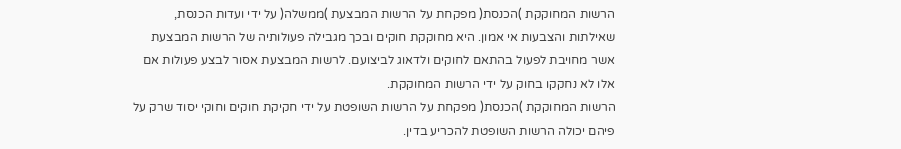הרשות המחוקקת )הכנסת( מפקחת על הרשות המבצעת )ממשלה( על ידי ועדות הכנסת, שאילתות והצבעות אי אמון. היא מחוקקת חוקים ובכך מגבילה פעולותיה של הרשות המבצעת אשר מחויבת לפעול בהתאם לחוקים ולדאוג לביצועם. לרשות המבצעת אסור לבצע פעולות אם אלו לא נחקקו בחוק על ידי הרשות המחוקקת.
הרשות המחוקקת )הכנסת( מפקחת על הרשות השופטת על ידי חקיקת חוקים וחוקי יסוד שרק על פיהם יכולה הרשות השופטת להכריע בדין.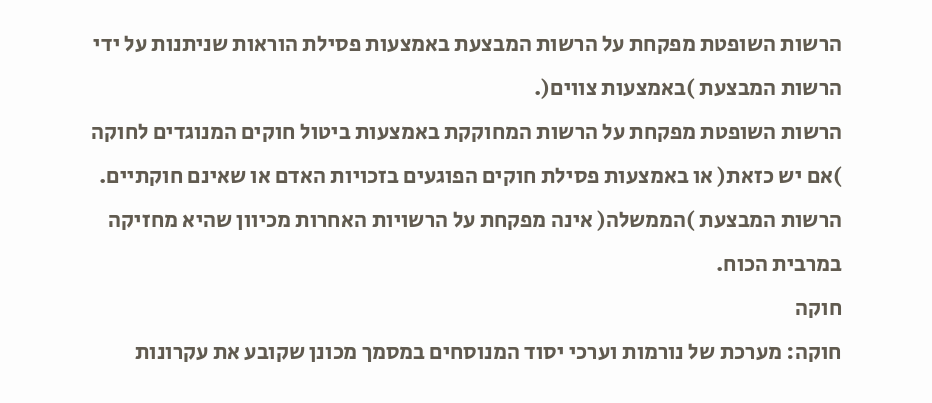הרשות השופטת מפקחת על הרשות המבצעת באמצעות פסילת הוראות שניתנות על ידי הרשות המבצעת )באמצעות צווים(.
הרשות השופטת מפקחת על הרשות המחוקקת באמצעות ביטול חוקים המנוגדים לחוקה )אם יש כזאת( או באמצעות פסילת חוקים הפוגעים בזכויות האדם או שאינם חוקתיים.
הרשות המבצעת )הממשלה( אינה מפקחת על הרשויות האחרות מכיוון שהיא מחזיקה במרבית הכוח.
חוקה
חוקה: מערכת של נורמות וערכי יסוד המנוסחים במסמך מכונן שקובע את עקרונות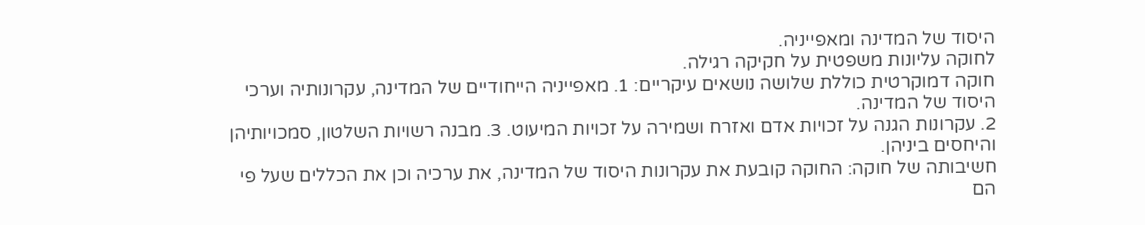היסוד של המדינה ומאפייניה.
לחוקה עליונות משפטית על חקיקה רגילה.
חוקה דמוקרטית כוללת שלושה נושאים עיקריים: 1. מאפייניה הייחודיים של המדינה, עקרונותיה וערכי היסוד של המדינה.
2. עקרונות הגנה על זכויות אדם ואזרח ושמירה על זכויות המיעוט. 3. מבנה רשויות השלטון, סמכויותיהן והיחסים ביניהן.
חשיבותה של חוקה: החוקה קובעת את עקרונות היסוד של המדינה, את ערכיה וכן את הכללים שעל פי הם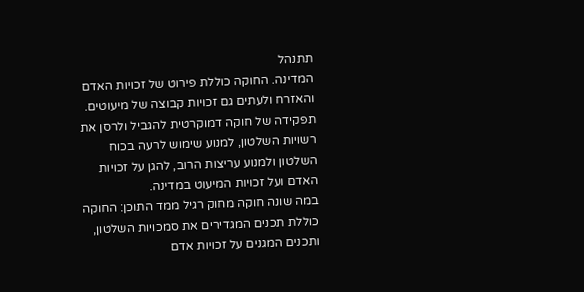תתנהל
המדינה. החוקה כוללת פירוט של זכויות האדם והאזרח ולעתים גם זכויות קבוצה של מיעוטים.
תפקידה של חוקה דמוקרטית להגביל ולרסן את רשויות השלטון, למנוע שימוש לרעה בכוח השלטון ולמנוע עריצות הרוב, להגן על זכויות האדם ועל זכויות המיעוט במדינה.
במה שונה חוקה מחוק רגיל ממד התוכן: החוקה כוללת תכנים המגדירים את סמכויות השלטון, ותכנים המגנים על זכויות אדם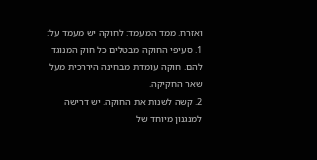ואזרח. ממד המעמד: לחוקה יש מעמד על:
1. סעיפי החוקה מבטלים כל חוק המנוגד להם. חוקה עומדת מבחינה היררכית מעל שאר החקיקה.
2. קשה לשנות את החוקה. יש דרישה למנגנון מיוחד של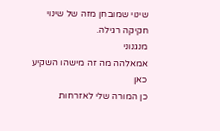שינוי שמובחן מזה של שינוי חקיקה רגילה.
מנגנוני
אמאלהה מה זה מישהו השקיע כאן
כן המורה שלי לאזרחות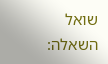שואל השאלה: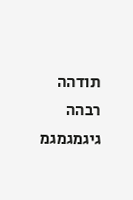תודהה רבהה גיגמגמגמ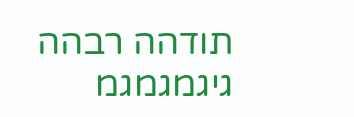תודהה רבהה גיגמגמגמ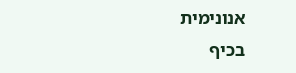אנונימית
בכיף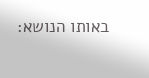באותו הנושא: